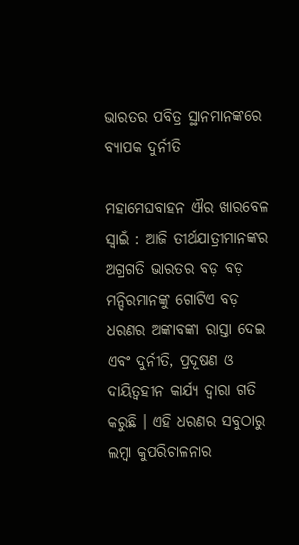ଭାରତର ପବିତ୍ର ସ୍ଥାନମାନଙ୍କରେ ବ୍ୟାପକ ଦୁର୍ନୀତି

ମହାମେଘବାହନ ଐର ଖାରବେଳ ସ୍ୱାଇଁ : ଆଜି ତୀର୍ଥଯାତ୍ରୀମାନଙ୍କର ଅଗ୍ରଗତି ଭାରତର ବଡ଼ ବଡ଼ ମନ୍ଦିରମାନଙ୍କୁ ଗୋଟିଏ ବଡ଼ ଧରଣର ଅଙ୍କାବଙ୍କା ରାସ୍ତା ଦେଇ ଏବଂ ଦୁର୍ନୀତି, ପ୍ରଦୂଷଣ ଓ ଦାୟିତ୍ୱହୀନ କାର୍ଯ୍ୟ ଦ୍ୱାରା ଗତି କରୁଛି । ଏହି ଧରଣର ସବୁଠାରୁ ଲମ୍ବା କୁପରିଚାଳନାର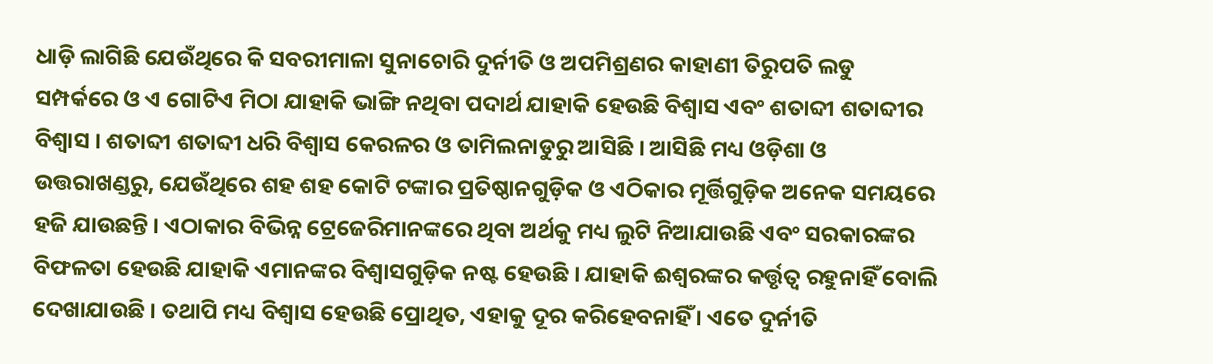ଧାଡ଼ି ଲାଗିଛି ଯେଉଁଥିରେ କି ସବରୀମାଳା ସୁନାଚୋରି ଦୁର୍ନୀତି ଓ ଅପମିଶ୍ରଣର କାହାଣୀ ତିରୁପତି ଲଡୁ ସମ୍ପର୍କରେ ଓ ଏ ଗୋଟିଏ ମିଠା ଯାହାକି ଭାଙ୍ଗି ନଥିବା ପଦାର୍ଥ ଯାହାକି ହେଉଛି ବିଶ୍ୱାସ ଏବଂ ଶତାବ୍ଦୀ ଶତାବ୍ଦୀର ବିଶ୍ୱାସ । ଶତାବ୍ଦୀ ଶତାବ୍ଦୀ ଧରି ବିଶ୍ୱାସ କେରଳର ଓ ତାମିଲନାଡୁରୁ ଆସିଛି । ଆସିଛି ମଧ୍ୟ ଓଡ଼ିଶା ଓ ଉତ୍ତରାଖଣ୍ଡରୁ, ଯେଉଁଥିରେ ଶହ ଶହ କୋଟି ଟଙ୍କାର ପ୍ରତିଷ୍ଠାନଗୁଡ଼ିକ ଓ ଏଠିକାର ମୂର୍ତ୍ତିଗୁଡ଼ିକ ଅନେକ ସମୟରେ ହଜି ଯାଉଛନ୍ତି । ଏଠାକାର ବିଭିନ୍ନ ଟ୍ରେଜେରିମାନଙ୍କରେ ଥିବା ଅର୍ଥକୁ ମଧ୍ୟ ଲୁଟି ନିଆଯାଉଛି ଏବଂ ସରକାରଙ୍କର ବିଫଳତା ହେଉଛି ଯାହାକି ଏମାନଙ୍କର ବିଶ୍ୱାସଗୁଡ଼ିକ ନଷ୍ଟ ହେଉଛି । ଯାହାକି ଈଶ୍ୱରଙ୍କର କର୍ତ୍ତୃତ୍ୱ ରହୁନାହିଁ ବୋଲି ଦେଖାଯାଉଛି । ତଥାପି ମଧ୍ୟ ବିଶ୍ୱାସ ହେଉଛି ପ୍ରୋଥିତ, ଏହାକୁ ଦୂର କରିହେବନାହିଁ । ଏତେ ଦୁର୍ନୀତି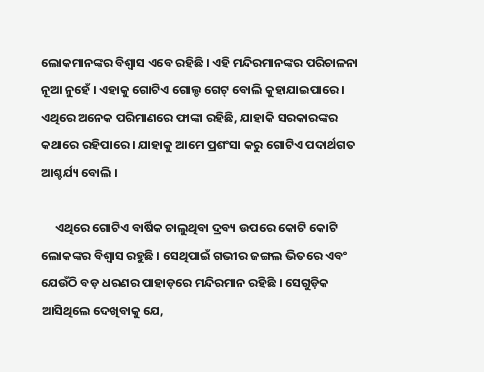ଲୋକମାନଙ୍କର ବିଶ୍ୱାସ ଏବେ ରହିଛି । ଏହି ମନ୍ଦିରମାନଙ୍କର ପରିଚାଳନା ନୂଆ ନୁହେଁ । ଏହାକୁ ଗୋଟିଏ ଗୋଲ୍ଡ ଗେଟ୍‌ ବୋଲି କୁହାଯାଇପାରେ । ଏଥିରେ ଅନେକ ପରିମାଣରେ ଫାଙ୍କା ରହିଛି, ଯାହାକି ସରକାରଙ୍କର କଥାରେ ରହିପାରେ । ଯାହାକୁ ଆମେ ପ୍ରଶଂସା କରୁ ଗୋଟିଏ ପଦାର୍ଥଗତ ଆଶ୍ଚର୍ଯ୍ୟ ବୋଲି ।

     ଏଥିରେ ଗୋଟିଏ ବାର୍ଷିକ ଚାଲୁଥିବା ଦ୍ରବ୍ୟ ଉପରେ କୋଟି କୋଟି ଲୋକଙ୍କର ବିଶ୍ୱାସ ରହୁଛି । ସେଥିପାଇଁ ଗଭୀର ଜଙ୍ଗଲ ଭିତରେ ଏବଂ ଯେଉଁଠି ବଡ଼ ଧରଣର ପାହାଡ଼ରେ ମନ୍ଦିରମାନ ରହିଛି । ସେଗୁଡ଼ିକ ଆସିଥିଲେ ଦେଖିବାକୁ ଯେ,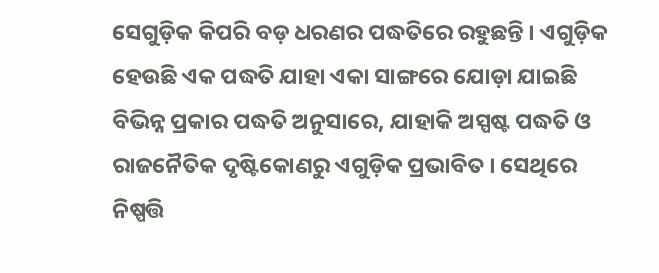ସେଗୁଡ଼ିକ କିପରି ବଡ଼ ଧରଣର ପଦ୍ଧତିରେ ରହୁଛନ୍ତି । ଏଗୁଡ଼ିକ ହେଉଛି ଏକ ପଦ୍ଧତି ଯାହା ଏକା ସାଙ୍ଗରେ ଯୋଡ଼ା ଯାଇଛି ବିଭିନ୍ନ ପ୍ରକାର ପଦ୍ଧତି ଅନୁସାରେ, ଯାହାକି ଅସ୍ପଷ୍ଟ ପଦ୍ଧତି ଓ ରାଜନୈତିକ ଦୃଷ୍ଟିକୋଣରୁ ଏଗୁଡ଼ିକ ପ୍ରଭାବିତ । ସେଥିରେ ନିଷ୍ପତ୍ତି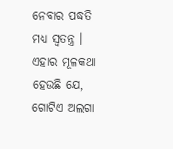ନେବାର ପଦ୍ଧତି ମଧ୍ୟ ସ୍ୱତନ୍ତ୍ର । ଏହାର ମୂଳକଥା ହେଉଛି ଯେ, ଗୋଟିଏ ଅଲଗା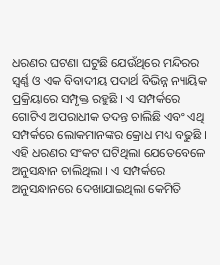ଧରଣର ଘଟଣା ଘଟୁଛି ଯେଉଁଥିରେ ମନ୍ଦିରର ସ୍ୱର୍ଣ୍ଣ ଓ ଏକ ବିବାଦୀୟ ପଦାର୍ଥ ବିଭିନ୍ନ ନ୍ୟାୟିକ ପ୍ରକ୍ରିୟାରେ ସମ୍ପୃକ୍ତ ରହୁଛି । ଏ ସମ୍ପର୍କରେ ଗୋଟିଏ ଅପରାଧୀକ ତଦନ୍ତ ଚାଲିଛି ଏବଂ ଏଥି ସମ୍ପର୍କରେ ଲୋକମାନଙ୍କର କ୍ରୋଧ ମଧ୍ୟ ବଢୁଛି । ଏହି ଧରଣର ସଂକଟ ଘଟିଥିଲା ଯେତେବେଳେ ଅନୁସନ୍ଧାନ ଚାଲିଥିଲା । ଏ ସମ୍ପର୍କରେ ଅନୁସନ୍ଧାନରେ ଦେଖାଯାଇଥିଲା କେମିତି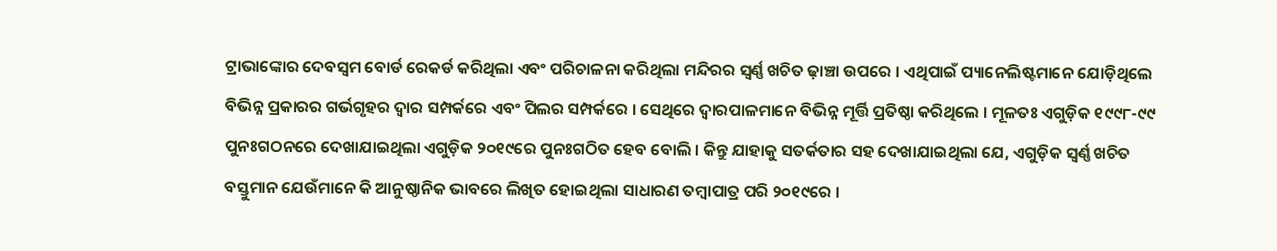ଟ୍ରାଭାଙ୍କୋର ଦେବସ୍ୱମ ବୋର୍ଡ ରେକର୍ଡ କରିଥିଲା ଏବଂ ପରିଚାଳନା କରିଥିଲା ମନ୍ଦିରର ସ୍ୱର୍ଣ୍ଣ ଖଚିତ ଢ଼ାଞ୍ଚା ଉପରେ । ଏଥିପାଇଁ ପ୍ୟାନେଲିଷ୍ଟମାନେ ଯୋଡ଼ିଥିଲେ ବିଭିନ୍ନ ପ୍ରକାରର ଗର୍ଭଗୃହର ଦ୍ୱାର ସମ୍ପର୍କରେ ଏବଂ ପିଲର ସମ୍ପର୍କରେ । ସେଥିରେ ଦ୍ୱାରପାଳମାନେ ବିଭିନ୍ନ ମୂର୍ତ୍ତି ପ୍ରତିଷ୍ଠା କରିଥିଲେ । ମୂଳତଃ ଏଗୁଡ଼ିକ ୧୯୯୮-୯୯ ପୁନଃଗଠନରେ ଦେଖାଯାଇଥିଲା ଏଗୁଡ଼ିକ ୨୦୧୯ରେ ପୁନଃଗଠିତ ହେବ ବୋଲି । କିନ୍ତୁ ଯାହାକୁ ସତର୍କତାର ସହ ଦେଖାଯାଇଥିଲା ଯେ, ଏଗୁଡ଼ିକ ସ୍ୱର୍ଣ୍ଣ ଖଚିତ ବସ୍ତୁମାନ ଯେଉଁମାନେ କି ଆନୁଷ୍ଠାନିକ ଭାବରେ ଲିଖିତ ହୋଇଥିଲା ସାଧାରଣ ତମ୍ବାପାତ୍ର ପରି ୨୦୧୯ରେ ।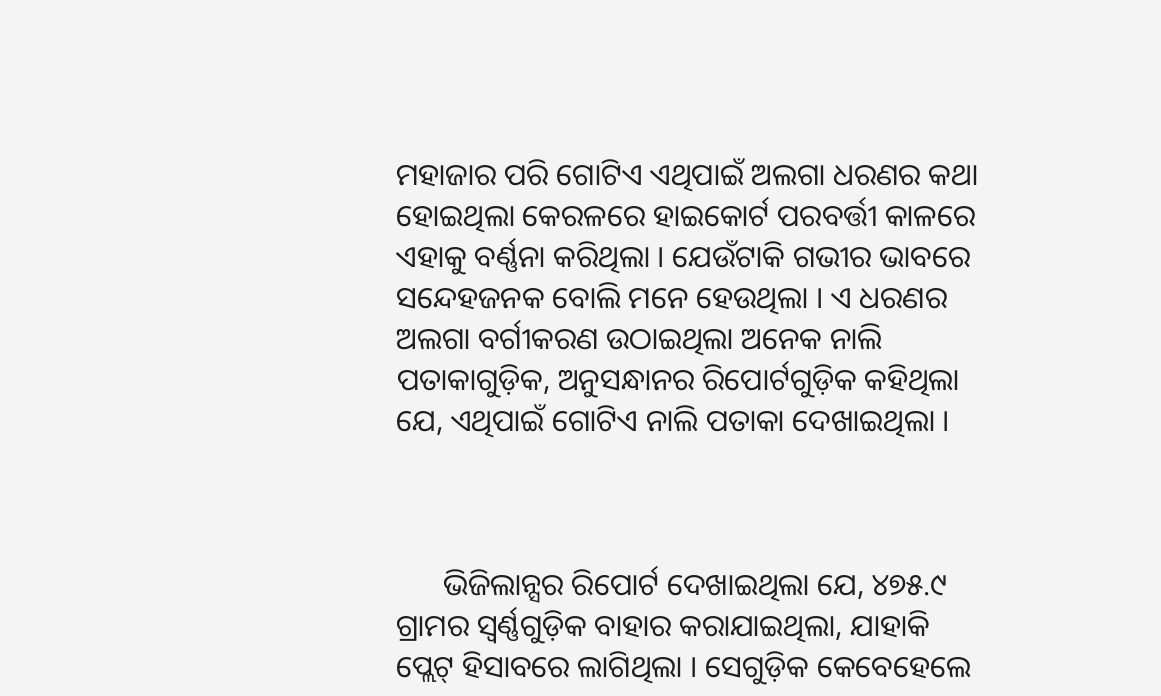ମହାଜାର ପରି ଗୋଟିଏ ଏଥିପାଇଁ ଅଲଗା ଧରଣର କଥା ହୋଇଥିଲା କେରଳରେ ହାଇକୋର୍ଟ ପରବର୍ତ୍ତୀ କାଳରେ ଏହାକୁ ବର୍ଣ୍ଣନା କରିଥିଲା । ଯେଉଁଟାକି ଗଭୀର ଭାବରେ ସନ୍ଦେହଜନକ ବୋଲି ମନେ ହେଉଥିଲା । ଏ ଧରଣର ଅଲଗା ବର୍ଗୀକରଣ ଉଠାଇଥିଲା ଅନେକ ନାଲି ପତାକାଗୁଡ଼ିକ, ଅନୁସନ୍ଧାନର ରିପୋର୍ଟଗୁଡ଼ିକ କହିଥିଲା ଯେ, ଏଥିପାଇଁ ଗୋଟିଏ ନାଲି ପତାକା ଦେଖାଇଥିଲା ।



      ଭିଜିଲାନ୍ସର ରିପୋର୍ଟ ଦେଖାଇଥିଲା ଯେ, ୪୭୫.୯ ଗ୍ରାମର ସ୍ୱର୍ଣ୍ଣଗୁଡ଼ିକ ବାହାର କରାଯାଇଥିଲା, ଯାହାକି ପ୍ଲେଟ୍‌ ହିସାବରେ ଲାଗିଥିଲା । ସେଗୁଡ଼ିକ କେବେହେଲେ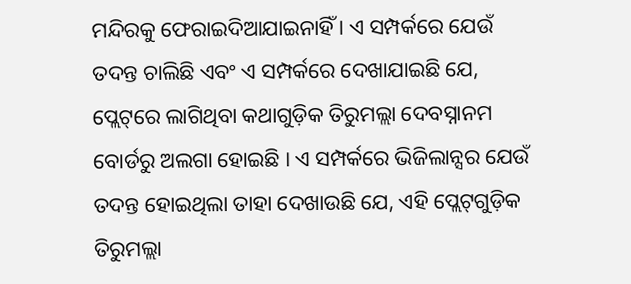ମନ୍ଦିରକୁ ଫେରାଇଦିଆଯାଇନାହିଁ । ଏ ସମ୍ପର୍କରେ ଯେଉଁ ତଦନ୍ତ ଚାଲିଛି ଏବଂ ଏ ସମ୍ପର୍କରେ ଦେଖାଯାଇଛି ଯେ, ପ୍ଲେଟ୍‌ରେ ଲାଗିଥିବା କଥାଗୁଡ଼ିକ ତିରୁମଲ୍ଲା ଦେବସ୍ନାନମ ବୋର୍ଡରୁ ଅଲଗା ହୋଇଛି । ଏ ସମ୍ପର୍କରେ ଭିଜିଲାନ୍ସର ଯେଉଁ ତଦନ୍ତ ହୋଇଥିଲା ତାହା ଦେଖାଉଛି ଯେ, ଏହି ପ୍ଲେଟ୍‌ଗୁଡ଼ିକ ତିରୁମଲ୍ଲା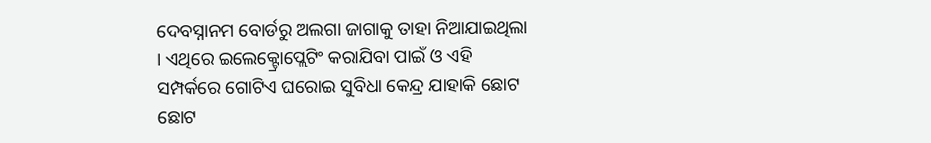ଦେବସ୍ନାନମ ବୋର୍ଡରୁ ଅଲଗା ଜାଗାକୁ ତାହା ନିଆଯାଇଥିଲା । ଏଥିରେ ଇଲେକ୍ଟ୍ରୋପ୍ଲେଟିଂ କରାଯିବା ପାଇଁ ଓ ଏହି ସମ୍ପର୍କରେ ଗୋଟିଏ ଘରୋଇ ସୁବିଧା କେନ୍ଦ୍ର ଯାହାକି ଛୋଟ ଛୋଟ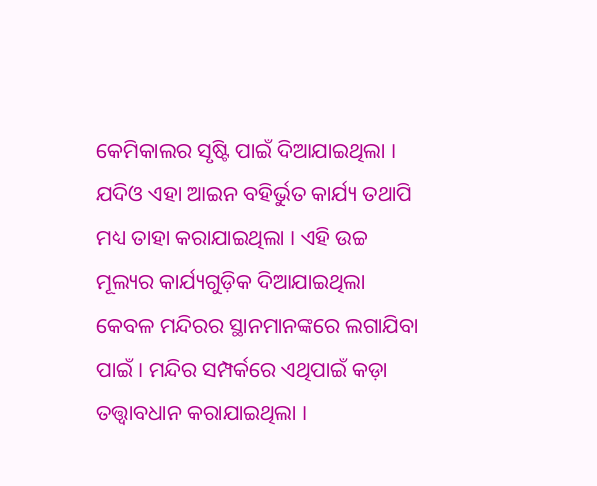କେମିକାଲର ସୃଷ୍ଟି ପାଇଁ ଦିଆଯାଇଥିଲା । ଯଦିଓ ଏହା ଆଇନ ବହିର୍ଭୁତ କାର୍ଯ୍ୟ ତଥାପି ମଧ୍ୟ ତାହା କରାଯାଇଥିଲା । ଏହି ଉଚ୍ଚ ମୂଲ୍ୟର କାର୍ଯ୍ୟଗୁଡ଼ିକ ଦିଆଯାଇଥିଲା କେବଳ ମନ୍ଦିରର ସ୍ଥାନମାନଙ୍କରେ ଲଗାଯିବା ପାଇଁ । ମନ୍ଦିର ସମ୍ପର୍କରେ ଏଥିପାଇଁ କଡ଼ା ତତ୍ତ୍ୱାବଧାନ କରାଯାଇଥିଲା ।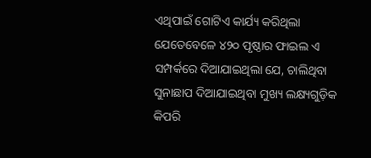ଏଥିପାଇଁ ଗୋଟିଏ କାର୍ଯ୍ୟ କରିଥିଲା ଯେତେବେଳେ ୪୨୦ ପୃଷ୍ଠାର ଫାଇଲ ଏ ସମ୍ପର୍କରେ ଦିଆଯାଇଥିଲା ଯେ, ଚାଲିଥିବା ସୁନାଛାପ ଦିଆଯାଇଥିବା ମୁଖ୍ୟ ଲକ୍ଷ୍ୟଗୁଡ଼ିକ କିପରି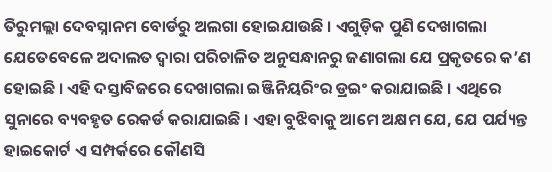ତିରୁମଲ୍ଲା ଦେବସ୍ନାନମ ବୋର୍ଡରୁ ଅଲଗା ହୋଇଯାଉଛି । ଏଗୁଡ଼ିକ ପୁଣି ଦେଖାଗଲା ଯେତେବେଳେ ଅଦାଲତ ଦ୍ୱାରା ପରିଚାଳିତ ଅନୁସନ୍ଧାନରୁ ଜଣାଗଲା ଯେ ପ୍ରକୃତରେ କ’ଣ ହୋଇଛି । ଏହି ଦସ୍ତାବିଜରେ ଦେଖାଗଲା ଇଞ୍ଜିନିୟରିଂର ଡ୍ରଇଂ କରାଯାଇଛି । ଏଥିରେ ସୁନାରେ ବ୍ୟବହୃତ ରେକର୍ଡ କରାଯାଇଛି । ଏହା ବୁଝିବାକୁ ଆମେ ଅକ୍ଷମ ଯେ, ଯେ ପର୍ଯ୍ୟନ୍ତ ହାଇକୋର୍ଟ ଏ ସମ୍ପର୍କରେ କୌଣସି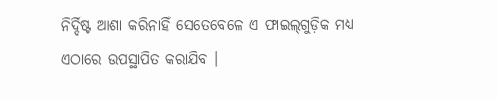ନିର୍ଦ୍ଦିଷ୍ଟ ଆଶା କରିନାହିଁ ସେତେବେଳେ ଏ ଫାଇଲ୍‌ଗୁଡ଼ିକ ମଧ୍ୟ ଏଠାରେ ଉପସ୍ଥାପିତ କରାଯିବ ।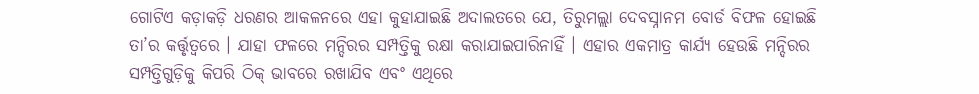ଗୋଟିଏ କଡ଼ାକଡ଼ି ଧରଣର ଆକଳନରେ ଏହା କୁହାଯାଇଛି ଅଦାଲତରେ ଯେ, ତିରୁମଲ୍ଲା ଦେବସ୍ନାନମ ବୋର୍ଡ ବିଫଳ ହୋଇଛି ତା’ର କର୍ତ୍ତୃତ୍ୱରେ । ଯାହା ଫଳରେ ମନ୍ଦିରର ସମ୍ପତ୍ତିକୁ ରକ୍ଷା କରାଯାଇପାରିନାହିଁ । ଏହାର ଏକମାତ୍ର କାର୍ଯ୍ୟ ହେଉଛି ମନ୍ଦିରର ସମ୍ପତ୍ତିଗୁଡ଼ିକୁ କିପରି ଠିକ୍‌ ଭାବରେ ରଖାଯିବ ଏବଂ ଏଥିରେ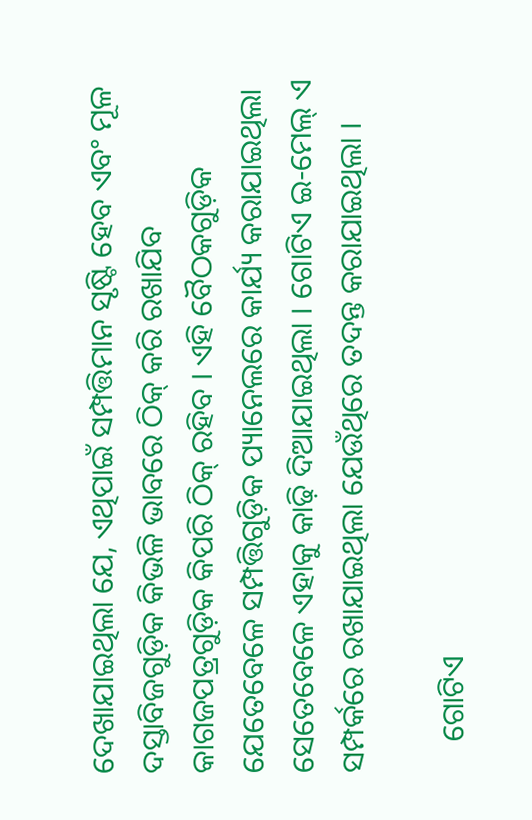ଦେଖାଯାଇଥିଲା ଯେ, ଏଥିପାଇଁ ସମ୍ପତ୍ତିମାନ ସୃଷ୍ଟି ହେବ ଏବଂ ମୂଳ ଦସ୍ତାବିଜଗୁଡ଼ିକ କିଭଳି ଭାବରେ ଠିକ୍‌ କରି ରଖାଯିବ କାଗଜପତ୍ରଗୁଡ଼ିକ କିପରି ଠିକ୍‌ ରହିବ । ଏହି ବୈଠକଗୁଡ଼ିକ ଯେତେବେଳେ ସମ୍ପତ୍ତିଗୁଡ଼ିକ ପ୍ୟାନେଲରେ କାର୍ଯ୍ୟ କରାଯାଇଥିଲା ସେତେବେଳେ ଏହାକୁ କାଢ଼ି ଦିଆଯାଇଥିଲା । ଗୋଟିଏ ଇ-ମେଲ୍‌ ଏ ସମ୍ପର୍କରେ ରଖାଯାଇଥିଲା ଯେଉଁଥିରେ ତଦନ୍ତ କରାଯାଇଥିଲା ।

    ଗୋଟିଏ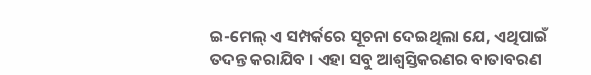ଇ-ମେଲ୍‌ ଏ ସମ୍ପର୍କରେ ସୂଚନା ଦେଇଥିଲା ଯେ, ଏଥିପାଇଁ ତଦନ୍ତ କରାଯିବ । ଏହା ସବୁ ଆଶ୍ୱସ୍ତିକରଣର ବାତାବରଣ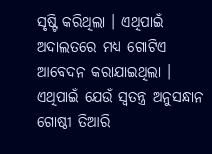ସୃଷ୍ଟି କରିଥିଲା । ଏଥିପାଇଁ ଅଦାଲତରେ ମଧ୍ୟ ଗୋଟିଏ ଆବେଦନ କରାଯାଇଥିଲା । ଏଥିପାଇଁ ଯେଉଁ ସ୍ୱତନ୍ତ୍ର ଅନୁସନ୍ଧାନ ଗୋଷ୍ଠୀ ତିଆରି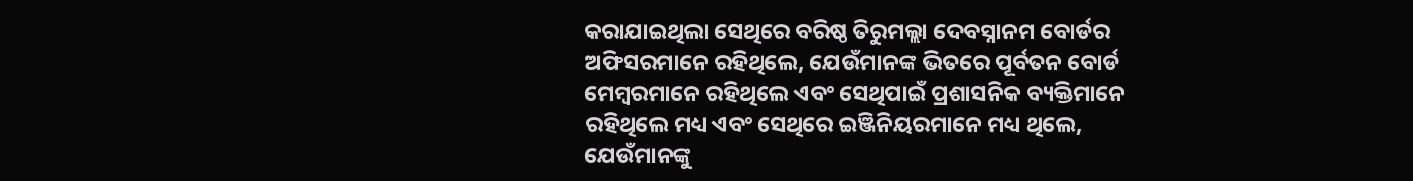କରାଯାଇଥିଲା ସେଥିରେ ବରିଷ୍ଠ ତିରୁମଲ୍ଲା ଦେବସ୍ନାନମ ବୋର୍ଡର ଅଫିସରମାନେ ରହିଥିଲେ, ଯେଉଁମାନଙ୍କ ଭିତରେ ପୂର୍ବତନ ବୋର୍ଡ ମେମ୍ବରମାନେ ରହିଥିଲେ ଏବଂ ସେଥିପାଇଁ ପ୍ରଶାସନିକ ବ୍ୟକ୍ତିମାନେ ରହିଥିଲେ ମଧ୍ୟ ଏବଂ ସେଥିରେ ଇଞ୍ଜିନିୟରମାନେ ମଧ୍ୟ ଥିଲେ, ଯେଉଁମାନଙ୍କୁ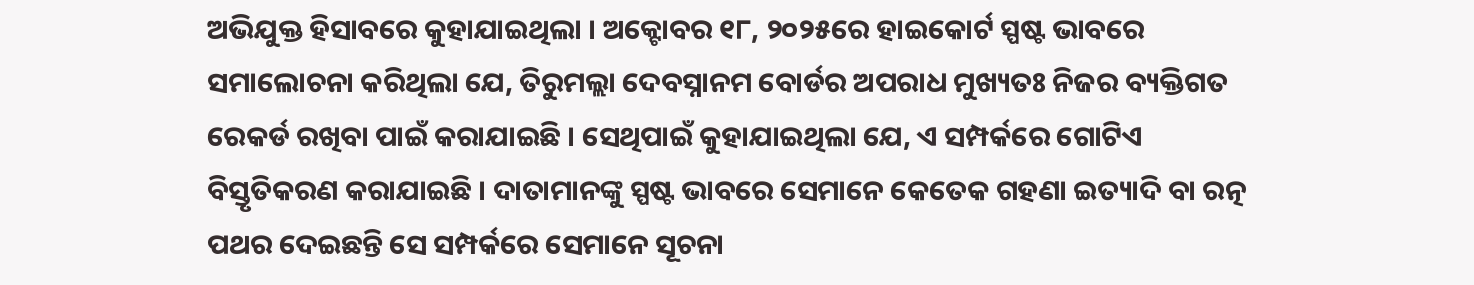ଅଭିଯୁକ୍ତ ହିସାବରେ କୁହାଯାଇଥିଲା । ଅକ୍ଟୋବର ୧୮, ୨୦୨୫ରେ ହାଇକୋର୍ଟ ସ୍ପଷ୍ଟ ଭାବରେ ସମାଲୋଚନା କରିଥିଲା ଯେ, ତିରୁମଲ୍ଲା ଦେବସ୍ନାନମ ବୋର୍ଡର ଅପରାଧ ମୁଖ୍ୟତଃ ନିଜର ବ୍ୟକ୍ତିଗତ ରେକର୍ଡ ରଖିବା ପାଇଁ କରାଯାଇଛି । ସେଥିପାଇଁ କୁହାଯାଇଥିଲା ଯେ, ଏ ସମ୍ପର୍କରେ ଗୋଟିଏ ବିସ୍ତୃତିକରଣ କରାଯାଇଛି । ଦାତାମାନଙ୍କୁ ସ୍ପଷ୍ଟ ଭାବରେ ସେମାନେ କେତେକ ଗହଣା ଇତ୍ୟାଦି ବା ରତ୍ନ ପଥର ଦେଇଛନ୍ତି ସେ ସମ୍ପର୍କରେ ସେମାନେ ସୂଚନା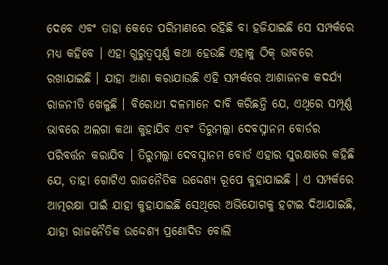ଦେବେ ଏବଂ ତାହା କେତେ ପରିମାଣରେ ରହିଛି ବା ହଜିଯାଇଛି ସେ ସମ୍ପର୍କରେ ମଧ୍ୟ କହିବେ । ଏହା ଗୁରୁତ୍ୱପୂର୍ଣ୍ଣ କଥା ହେଉଛି ଏହାକୁ ଠିକ୍‌ ଭାବରେ ରଖାଯାଇଛି । ଯାହା ଆଶା କରାଯାଉଛି ଏହି ସମ୍ପର୍କରେ ଆଶାଜନକ କଦର୍ଯ୍ୟ ରାଜନୀତି ଖେଳୁଛି । ବିରୋଧୀ ଦଳମାନେ ଦାବି କରିଛନ୍ତି ଯେ, ଏଥିରେ ସମ୍ପୂର୍ଣ୍ଣ ଭାବରେ ଅଲଗା କଥା କୁହାଯିବ ଏବଂ ତିରୁମଲ୍ଲା ଦେବସ୍ନାନମ ବୋର୍ଡର ପରିବର୍ତ୍ତନ କରାଯିବ । ତିରୁମଲ୍ଲା ଦେବସ୍ନାନମ ବୋର୍ଡ ଏହାର ସୁରକ୍ଷାରେ କହିଛି ଯେ, ତାହା ଗୋଟିଏ ରାଜନୈତିକ ଉଦ୍ଦେଶ୍ୟ ରୂପେ କୁହାଯାଇଛି । ଏ ସମ୍ପର୍କରେ ଆତ୍ମରକ୍ଷା ପାଇଁ ଯାହା କୁହାଯାଇଛି ସେଥିରେ ଅଭିଯୋଗକୁ ହଟାଇ ଦିଆଯାଇଛି, ଯାହା ରାଜନୈତିକ ଉଦ୍ଦେଶ୍ୟ ପ୍ରଣୋଦିତ ବୋଲି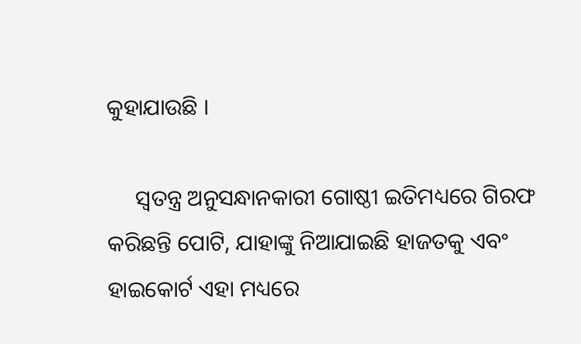କୁହାଯାଉଛି ।

     ସ୍ୱତନ୍ତ୍ର ଅନୁସନ୍ଧାନକାରୀ ଗୋଷ୍ଠୀ ଇତିମଧ୍ୟରେ ଗିରଫ କରିଛନ୍ତି ପୋଟି, ଯାହାଙ୍କୁ ନିଆଯାଇଛି ହାଜତକୁ ଏବଂ ହାଇକୋର୍ଟ ଏହା ମଧ୍ୟରେ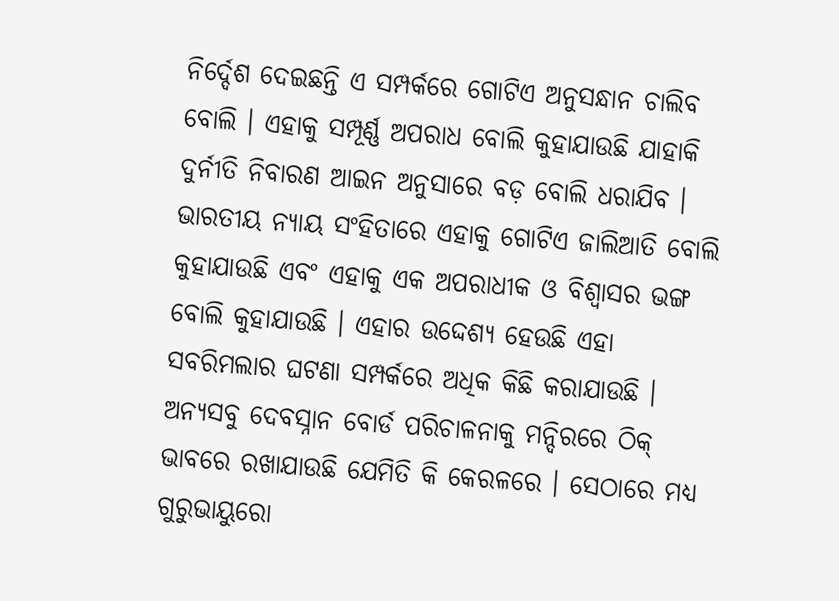ନିର୍ଦ୍ଦେଶ ଦେଇଛନ୍ତି ଏ ସମ୍ପର୍କରେ ଗୋଟିଏ ଅନୁସନ୍ଧାନ ଚାଲିବ ବୋଲି । ଏହାକୁ ସମ୍ପୂର୍ଣ୍ଣ ଅପରାଧ ବୋଲି କୁହାଯାଉଛି ଯାହାକି ଦୁର୍ନୀତି ନିବାରଣ ଆଇନ ଅନୁସାରେ ବଡ଼ ବୋଲି ଧରାଯିବ । ଭାରତୀୟ ନ୍ୟାୟ ସଂହିତାରେ ଏହାକୁ ଗୋଟିଏ ଜାଲିଆତି ବୋଲି କୁହାଯାଉଛି ଏବଂ ଏହାକୁ ଏକ ଅପରାଧୀକ ଓ ବିଶ୍ୱାସର ଭଙ୍ଗ ବୋଲି କୁହାଯାଉଛି । ଏହାର ଉଦ୍ଦେଶ୍ୟ ହେଉଛି ଏହା ସବରିମଲାର ଘଟଣା ସମ୍ପର୍କରେ ଅଧିକ କିଛି କରାଯାଉଛି । ଅନ୍ୟସବୁ ଦେବସ୍ନାନ ବୋର୍ଡ ପରିଚାଳନାକୁ ମନ୍ଦିରରେ ଠିକ୍‌ ଭାବରେ ରଖାଯାଉଛି ଯେମିତି କି କେରଳରେ । ସେଠାରେ ମଧ୍ୟ ଗୁରୁଭାୟୁରୋ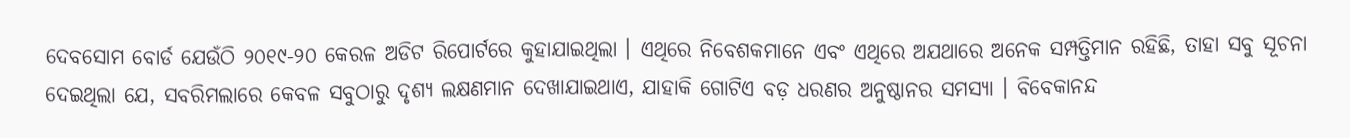ଦେବସୋମ ବୋର୍ଡ ଯେଉଁଠି ୨୦୧୯-୨୦ କେରଳ ଅଡିଟ ରିପୋର୍ଟରେ କୁହାଯାଇଥିଲା । ଏଥିରେ ନିବେଶକମାନେ ଏବଂ ଏଥିରେ ଅଯଥାରେ ଅନେକ ସମ୍ପତ୍ତିମାନ ରହିଛି, ତାହା ସବୁ ସୂଚନା ଦେଇଥିଲା ଯେ, ସବରିମଲାରେ କେବଳ ସବୁଠାରୁ ଦୃଶ୍ୟ ଲକ୍ଷଣମାନ ଦେଖାଯାଇଥାଏ, ଯାହାକି ଗୋଟିଏ ବଡ଼ ଧରଣର ଅନୁଷ୍ଠାନର ସମସ୍ୟା । ବିବେକାନନ୍ଦ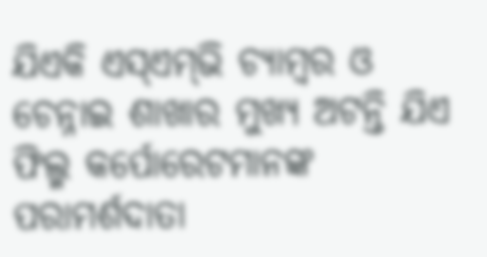ଯିଏକି ଏସ୍‌ଏମ୍‌ଭି ଚ୍ୟାମ୍ବର ଓ ଚେନ୍ନାଇ ଶାଖାର ମୁଖ୍ୟ ଅଟନ୍ତି ଯିଏ ଫିଲ୍ମ କର୍ପୋରେଟମାନଙ୍କ ପରାମର୍ଶଦାତା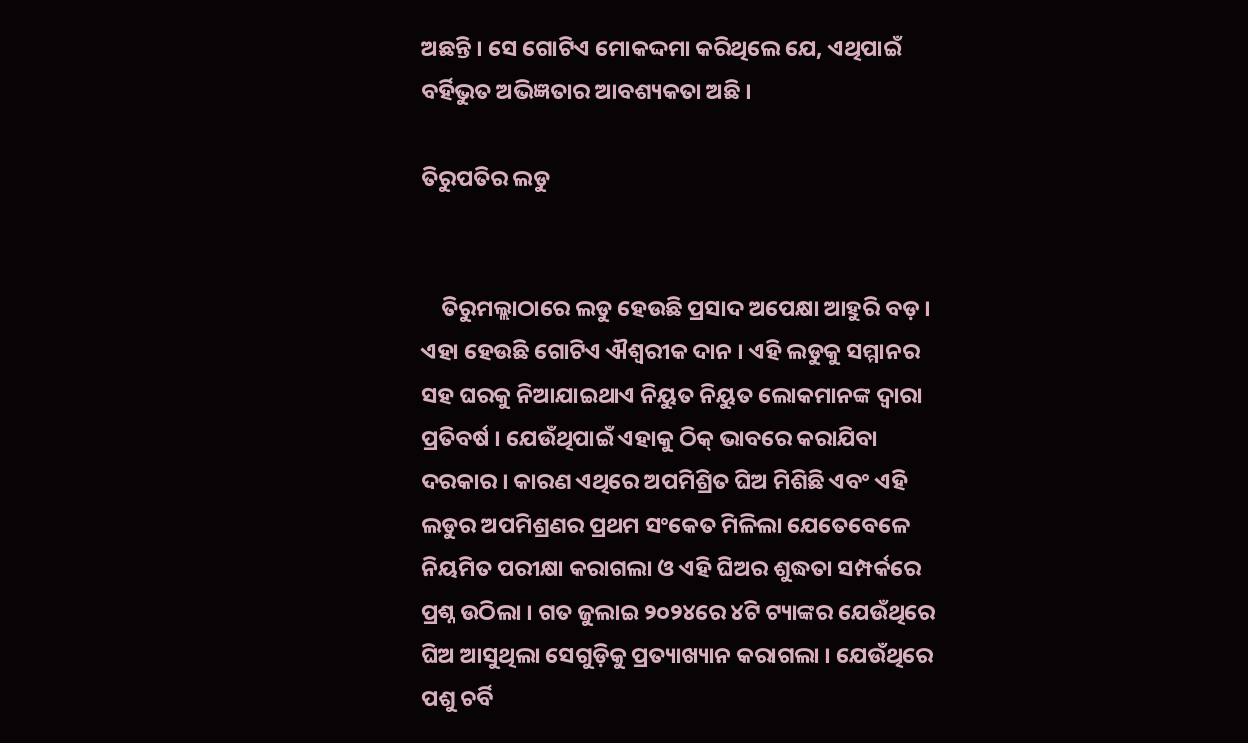ଅଛନ୍ତି । ସେ ଗୋଟିଏ ମୋକଦ୍ଦମା କରିଥିଲେ ଯେ, ଏଥିପାଇଁ ବର୍ହିଭୁତ ଅଭିଜ୍ଞତାର ଆବଶ୍ୟକତା ଅଛି ।

ତିରୁପତିର ଲଡୁ


    ତିରୁମଲ୍ଲାଠାରେ ଲଡୁ ହେଉଛି ପ୍ରସାଦ ଅପେକ୍ଷା ଆହୁରି ବଡ଼ । ଏହା ହେଉଛି ଗୋଟିଏ ଐଶ୍ୱରୀକ ଦାନ । ଏହି ଲଡୁକୁ ସମ୍ମାନର ସହ ଘରକୁ ନିଆଯାଇଥାଏ ନିୟୁତ ନିୟୁତ ଲୋକମାନଙ୍କ ଦ୍ୱାରା ପ୍ରତିବର୍ଷ । ଯେଉଁଥିପାଇଁ ଏହାକୁ ଠିକ୍‌ ଭାବରେ କରାଯିବା ଦରକାର । କାରଣ ଏଥିରେ ଅପମିଶ୍ରିତ ଘିଅ ମିଶିଛି ଏବଂ ଏହି ଲଡୁର ଅପମିଶ୍ରଣର ପ୍ରଥମ ସଂକେତ ମିଳିଲା ଯେତେବେଳେ ନିୟମିତ ପରୀକ୍ଷା କରାଗଲା ଓ ଏହି ଘିଅର ଶୁଦ୍ଧତା ସମ୍ପର୍କରେ ପ୍ରଶ୍ନ ଉଠିଲା । ଗତ ଜୁଲାଇ ୨୦୨୪ରେ ୪ଟି ଟ୍ୟାଙ୍କର ଯେଉଁଥିରେ ଘିଅ ଆସୁଥିଲା ସେଗୁଡ଼ିକୁ ପ୍ରତ୍ୟାଖ୍ୟାନ କରାଗଲା । ଯେଉଁଥିରେ ପଶୁ ଚର୍ବି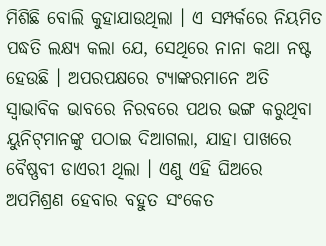ମିଶିଛି ବୋଲି କୁହାଯାଉଥିଲା । ଏ ସମ୍ପର୍କରେ ନିୟମିତ ପଦ୍ଧତି ଲକ୍ଷ୍ୟ କଲା ଯେ, ସେଥିରେ ନାନା କଥା ନଷ୍ଟ ହେଉଛି । ଅପରପକ୍ଷରେ ଟ୍ୟାଙ୍କରମାନେ ଅତି ସ୍ୱାଭାବିକ ଭାବରେ ନିରବରେ ପଥର ଭଙ୍ଗ କରୁଥିବା ୟୁନିଟ୍‌ମାନଙ୍କୁ ପଠାଇ ଦିଆଗଲା, ଯାହା ପାଖରେ ବୈଷ୍ଣବୀ ଡାଏରୀ ଥିଲା । ଏଣୁ ଏହି ଘିଅରେ ଅପମିଶ୍ରଣ ହେବାର ବହୁତ ସଂକେତ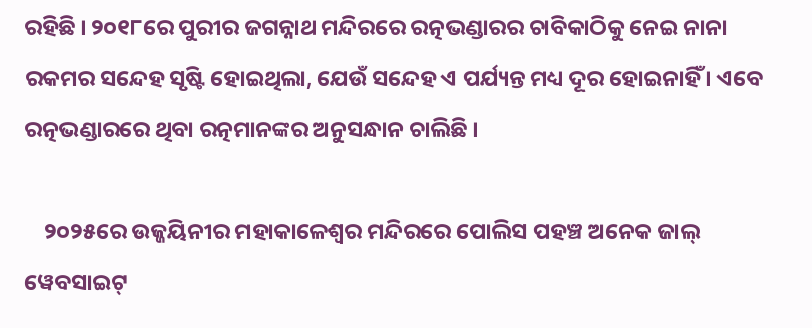ରହିଛି । ୨୦୧୮ରେ ପୁରୀର ଜଗନ୍ନାଥ ମନ୍ଦିରରେ ରତ୍ନଭଣ୍ଡାରର ଚାବିକାଠିକୁ ନେଇ ନାନା ରକମର ସନ୍ଦେହ ସୃଷ୍ଟି ହୋଇଥିଲା, ଯେଉଁ ସନ୍ଦେହ ଏ ପର୍ଯ୍ୟନ୍ତ ମଧ୍ୟ ଦୂର ହୋଇନାହିଁ । ଏବେ ରତ୍ନଭଣ୍ଡାରରେ ଥିବା ରତ୍ନମାନଙ୍କର ଅନୁସନ୍ଧାନ ଚାଲିଛି ।

    ୨୦୨୫ରେ ଉଜ୍ଜୟିନୀର ମହାକାଳେଶ୍ୱର ମନ୍ଦିରରେ ପୋଲିସ ପହଞ୍ଚ ଅନେକ ଜାଲ୍‌ ୱେବସାଇଟ୍‌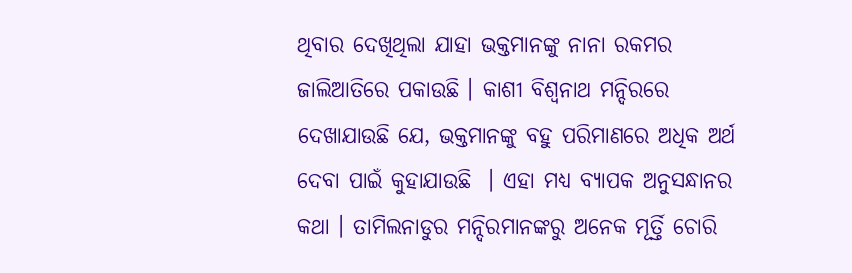ଥିବାର ଦେଖିଥିଲା ଯାହା ଭକ୍ତମାନଙ୍କୁ ନାନା ରକମର ଜାଲିଆତିରେ ପକାଉଛି । କାଶୀ ବିଶ୍ୱନାଥ ମନ୍ଦିରରେ ଦେଖାଯାଉଛି ଯେ, ଭକ୍ତମାନଙ୍କୁ ବହୁ ପରିମାଣରେ ଅଧିକ ଅର୍ଥ ଦେବା ପାଇଁ କୁହାଯାଉଛି  । ଏହା ମଧ୍ୟ ବ୍ୟାପକ ଅନୁସନ୍ଧାନର କଥା । ତାମିଲନାଡୁର ମନ୍ଦିରମାନଙ୍କରୁ ଅନେକ ମୂର୍ତ୍ତି ଚୋରି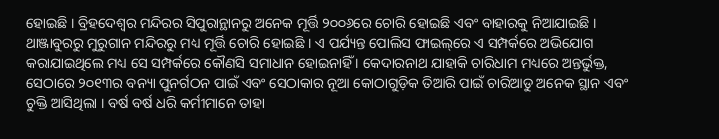ହୋଇଛି । ବ୍ରିହଦେଶ୍ୱର ମନ୍ଦିରର ସିପୁରାନ୍ଥାନରୁ ଅନେକ ମୂର୍ତ୍ତି ୨୦୦୬ରେ ଚୋରି ହୋଇଛି ଏବଂ ବାହାରକୁ ନିଆଯାଇଛି । ଥାଞ୍ଜାବୁରରୁ ମୁରୁଗାନ ମନ୍ଦିରରୁ ମଧ୍ୟ ମୂର୍ତ୍ତି ଚୋରି ହୋଇଛି । ଏ ପର୍ଯ୍ୟନ୍ତ ପୋଲିସ ଫାଇଲ୍‌ରେ ଏ ସମ୍ପର୍କରେ ଅଭିଯୋଗ କରାଯାଇଥିଲେ ମଧ୍ୟ ସେ ସମ୍ପର୍କରେ କୌଣସି ସମାଧାନ ହୋଇନାହିଁ । କେଦାରନାଥ ଯାହାକି ଚାରିଧାମ ମଧ୍ୟରେ ଅନ୍ତର୍ଭୁକ୍ତ, ସେଠାରେ ୨୦୧୩ର ବନ୍ୟା ପୁନର୍ଗଠନ ପାଇଁ ଏବଂ ସେଠାକାର ନୂଆ କୋଠାଗୁଡ଼ିକ ତିଆରି ପାଇଁ ଚାରିଆଡୁ ଅନେକ ସ୍ଥାନ ଏବଂ ଚୁକ୍ତି ଆସିଥିଲା । ବର୍ଷ ବର୍ଷ ଧରି କର୍ମୀମାନେ ତାହା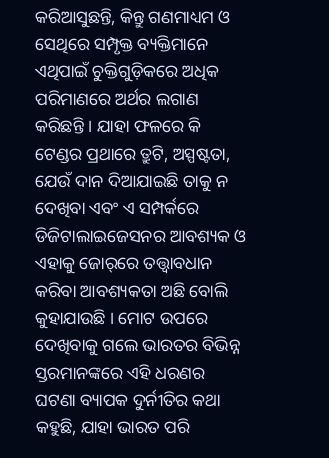କରିଆସୁଛନ୍ତି, କିନ୍ତୁ ଗଣମାଧ୍ୟମ ଓ ସେଥିରେ ସମ୍ପୃକ୍ତ ବ୍ୟକ୍ତିମାନେ ଏଥିପାଇଁ ଚୁକ୍ତିଗୁଡ଼ିକରେ ଅଧିକ ପରିମାଣରେ ଅର୍ଥର ଲଗାଣ କରିଛନ୍ତି । ଯାହା ଫଳରେ କି ଟେଣ୍ଡର ପ୍ରଥାରେ ତ୍ରୁଟି, ଅସ୍ପଷ୍ଟତା, ଯେଉଁ ଦାନ ଦିଆଯାଇଛି ତାକୁ ନ ଦେଖିବା ଏବଂ ଏ ସମ୍ପର୍କରେ ଡିଜିଟାଲାଇଜେସନର ଆବଶ୍ୟକ ଓ ଏହାକୁ ଜୋର୍‌ରେ ତତ୍ତ୍ୱାବଧାନ କରିବା ଆବଶ୍ୟକତା ଅଛି ବୋଲି କୁହାଯାଉଛି । ମୋଟ ଉପରେ ଦେଖିବାକୁ ଗଲେ ଭାରତର ବିଭିନ୍ନ ସ୍ତରମାନଙ୍କରେ ଏହି ଧରଣର ଘଟଣା ବ୍ୟାପକ ଦୁର୍ନୀତିର କଥା କହୁଛି, ଯାହା ଭାରତ ପରି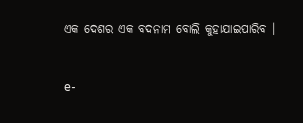ଏକ ଦେଶର ଏକ ବଦନାମ ବୋଲି କୁହାଯାଇପାରିବ ।


e-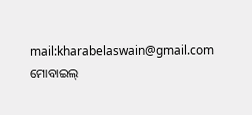mail:kharabelaswain@gmail.com
ମୋବାଇଲ୍‌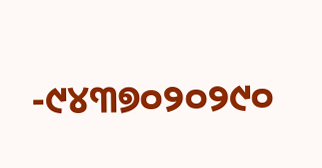-୯୪୩୭୦୨୦୨୯୦